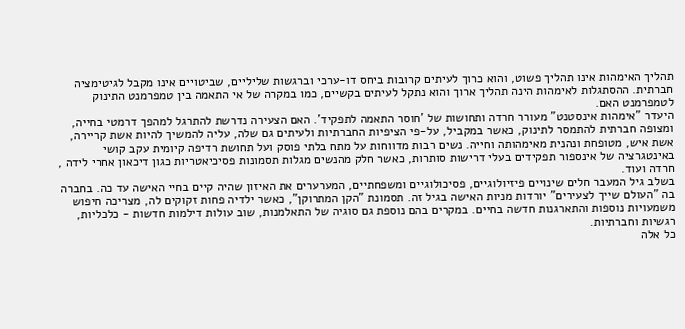תהליך האימהות אינו תהליך פשוט, והוא כרוך לעיתים קרובות ביחס דו-ערכי וברגשות שליליים, שביטויים אינו מקבל לגיטימציה חברתית. ההסתגלות לאימהות הינה תהליך ארוך והוא נתקל לעיתים בקשיים, כמו במקרה של אי התאמה בין טמפרמנט התינוק לטמפרמנט האם.
היעדר "אימהות אינסטנט" מעורר חרדה ותחושות של 'חוסר התאמה לתפקיד'. האם הצעירה נדרשת להתרגל למהפך דרמטי בחייה, ומצופה חברתית להתמסר לתינוק, כאשר במקביל, על-פי הציפיות החברתיות ולעיתים גם שלה, עליה להמשיך להיות אשת קריירה, אשת איש, מטופחת ונהנית מאימהותה וחייה. נשים רבות מדווחות על מתח בלתי פוסק ועל תחושת רדיפה קיומית עקב קושי באינטגרציה של אינספור תפקידים בעלי דרישות סותרות, כאשר חלק מהנשים מגלות תסמונות פסיכיאטריות כגון דיכאון אחרי לידה , חרדה ועוד.
בשלב גיל המעבר חלים שינויים פיזיולוגיים, פסיכולוגיים ומשפחתיים, המערערים את האיזון שהיה קיים בחיי האישה עד כה. בחברה בה "העולם שייך לצעירים" יורדות מניות האישה בגיל זה. תסמונת "הקן המתרוקן", כאשר ילדיה פחות זקוקים לה, מצריכה חיפוש משמעויות נוספות והתארגנות חדשה בחיים. במקרים בהם נוספת גם סוגיה של התאלמנות, שוב עולות דילמות חדשות - כלכליות, רגשיות וחברתיות.
כל אלה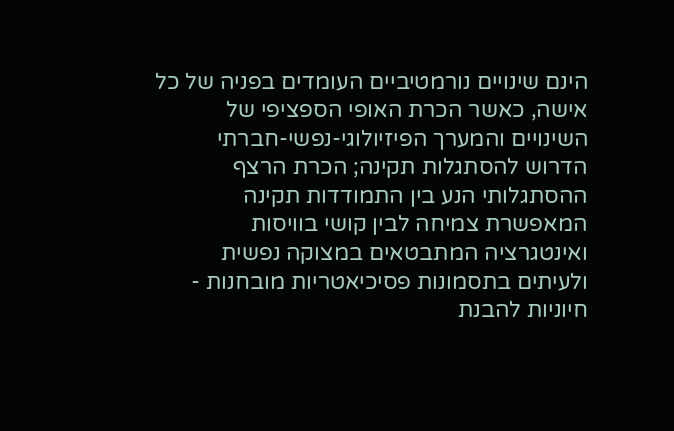הינם שינויים נורמטיביים העומדים בפניה של כל אישה, כאשר הכרת האופי הספציפי של השינויים והמערך הפיזיולוגי-נפשי-חברתי הדרוש להסתגלות תקינה; הכרת הרצף ההסתגלותי הנע בין התמודדות תקינה המאפשרת צמיחה לבין קושי בוויסות ואינטגרציה המתבטאים במצוקה נפשית ולעיתים בתסמונות פסיכיאטריות מובחנות - חיוניות להבנת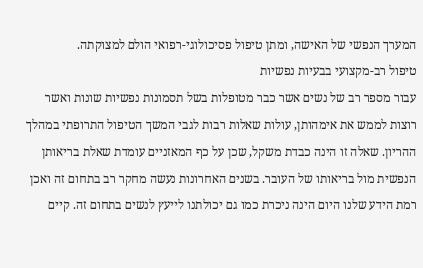המערך הנפשי של האישה, ומתן טיפול פסיכולוגי-רפואי הולם למצוקתה.
טיפול רב-מקצועי בבעיות נפשיות
עבור מספר רב של נשים אשר כבר מטופלות בשל תסמונות נפשיות שונות ואשר רוצות לממש את אימהותן, עולות שאלות רבות לגבי המשך הטיפול התרופתי במהלך ההריון. שאלה זו הינה כבדת משקל, שכן על כף המאזניים עומדת שאלת בריאותן הנפשית מול בריאותו של העובר. בשנים האחרונות נעשה מחקר רב בתחום זה ואכן רמת הידע שלנו היום הינה ניכרת כמו גם יכולתנו לייעץ לנשים בתחום זה. קיים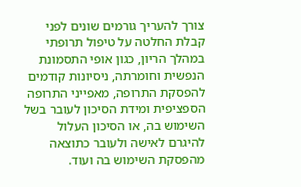צורך להעריך גורמים שונים לפני קבלת החלטה על טיפול תרופתי במהלך הריון, כגון אופי התסמונת הנפשית וחומרתה, ניסיונות קודמים להפסקת התרופה, מאפייני התרופה הספציפית ומידת הסיכון לעובר בשל השימוש בה, או הסיכון העלול להיגרם לאישה ולעובר כתוצאה מהפסקת השימוש בה ועוד.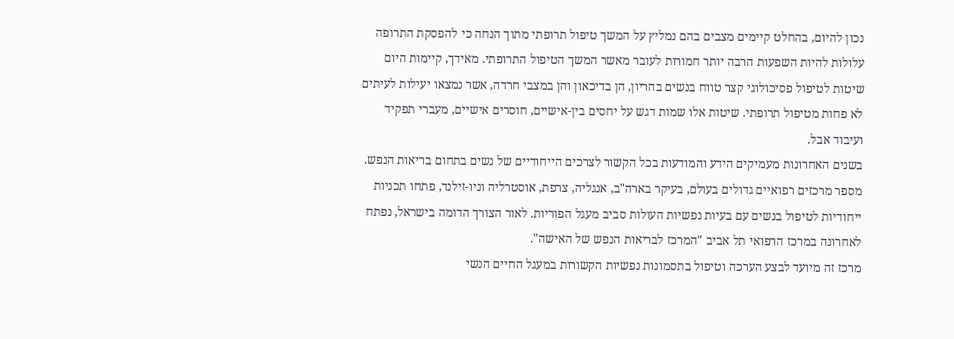נכון להיום, בהחלט קיימים מצבים בהם נמליץ על המשך טיפול תרופתי מתוך הנחה כי להפסקת התרופה עלולות להיות השפעות הרבה יותר חמורות לעובר מאשר המשך הטיפול התרופתי. מאידך, קיימות היום שיטות לטיפול פסיכולוגי קצר טווח בנשים בהריון, הן בדיכאון והן במצבי חרדה, אשר נמצאו יעילות לעיתים לא פחות מטיפול תרופתי. שיטות אלו שמות דגש על יחסים בין-אישיים, חוסרים אישיים, מעברי תפקיד ועיבוד אבל.
בשנים האחרונות מעמיקים הידע והמודעות בכל הקשור לצרכים הייחודיים של נשים בתחום בריאות הנפש. מספר מרכזים רפואיים גדולים בעולם, בעיקר בארה"ב, אנגליה, צרפת, אוסטרליה וניו-זילנד, פתחו תכניות ייחודיות לטיפול בנשים עם בעיות נפשיות העולות סביב מעגל הפוריות. לאור הצורך הדומה בישראל, נפתח לאחרונה במרכז הרפואי תל אביב "המרכז לבריאות הנפש של האישה".
מרכז זה מיועד לבצע הערכה וטיפול בתסמונות נפשיות הקשורות במעגל החיים הנשי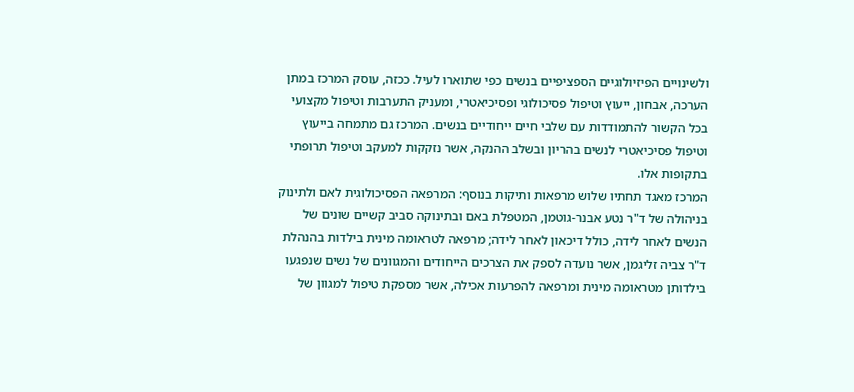ולשינויים הפיזיולוגיים הספציפיים בנשים כפי שתוארו לעיל. ככזה, עוסק המרכז במתן הערכה, אבחון, ייעוץ וטיפול פסיכולוגי ופסיכיאטרי, ומעניק התערבות וטיפול מקצועי בכל הקשור להתמודדות עם שלבי חיים ייחודיים בנשים. המרכז גם מתמחה בייעוץ וטיפול פסיכיאטרי לנשים בהריון ובשלב ההנקה, אשר נזקקות למעקב וטיפול תרופתי בתקופות אלו.
המרכז מאגד תחתיו שלוש מרפאות ותיקות בנוסף: המרפאה הפסיכולוגית לאם ולתינוק בניהולה של ד"ר נטע אבנר-גוטמן, המטפלת באם ובתינוקה סביב קשיים שונים של הנשים לאחר לידה, כולל דיכאון לאחר לידה; מרפאה לטראומה מינית בילדות בהנהלת ד"ר צביה זליגמן, אשר נועדה לספק את הצרכים הייחודים והמגוונים של נשים שנפגעו בילדותן מטראומה מינית ומרפאה להפרעות אכילה, אשר מספקת טיפול למגוון של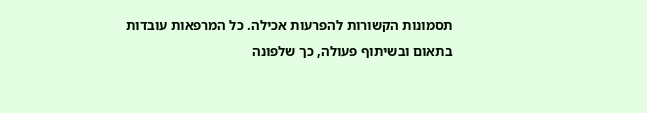תסמונות הקשורות להפרעות אכילה. כל המרפאות עובדות בתאום ובשיתוף פעולה, כך שלפונה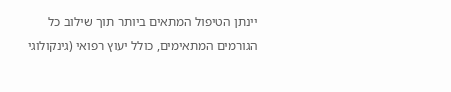יינתן הטיפול המתאים ביותר תוך שילוב כל הגורמים המתאימים, כולל יעוץ רפואי (גינקולוגי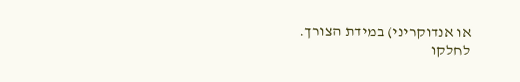או אנדוקריני) במידת הצורך.
לחלקו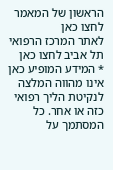הראשון של המאמר לחצו כאן
לאתר המרכז הרפואי תל אביב לחצו כאן
* המידע המופיע כאן אינו מהווה המלצה לנקיטת הליך רפואי כזה או אחר. כל המסתמך על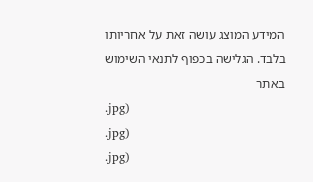המידע המוצג עושה זאת על אחריותו בלבד. הגלישה בכפוף לתנאי השימוש באתר
.jpg)
.jpg)
.jpg)